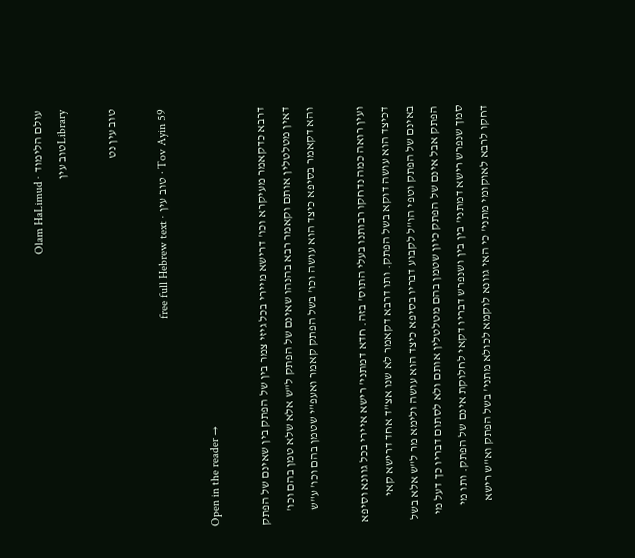עולם הלימוד · Olam HaLimud
Libraryטוב עין

טוב עין נט

Tov Ayin 59 · טוב עין · free full Hebrew text

Open in the reader →

דרבא כדקאמר מעיקרא וכו' דרישא מיירי בכל גיזי צמר בין של הפתק בין שאינם של הפתק דאין מטלטלין אותם וקאמר רבא בהנהו שאינם של הפתק ל"ש אלא שלא טמן בהם וכו' והא דקאמר בסיפא כיצד הוא עושה וכו' בשל הפתק קאמר ואעפ"י שטמן בהם וכו' ע"ש

ועין רואה כמה נדחקו רבותנו בעלי התוס' בזה. חדא דמתני' רישא איירי בכל גוונא וסיפא דכיצד הוא עושה דוקא בשל הפתק. ותו דרבא דקאמר לא שנו אצ"ד אחד דרישא קאי באינם של הפתק וטפי הו"ל לקבוע דבריו בסיפא כיצד הוא עושה ולימא מר ל"ש אלא בשל הפתק אבל אינם של הפתק כיון שטמן בהם מטלטלין אותם ולא לסתום דבריו כך דעל מי סמך שנפרש רישא דמתני' בין בין ושנפרש דבריו דקאי לחלוקת אינם של הפתק. ותו מי דחקו לרבא לאוקומי מתני' כי האי גוונא לוקמא לכולא מתני' בשל הפתק וא"ש רישא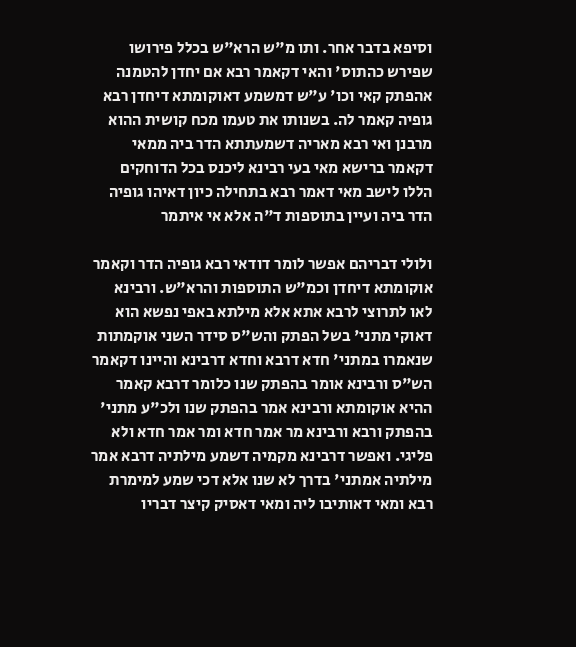וסיפא בדבר אחר. ותו מ"ש הרא"ש בכלל פירושו שפירש כהתוס' והאי דקאמר רבא אם יחדן להטמנה אהפתק קאי וכו' ע"ש דמשמע דאוקומתא דיחדן רבא גופיה קאמר לה. בשנותו את טעמו מכח קושית ההוא מרבנן ואי רבא מאריה דשמעתתא הדר ביה ממאי דקאמר ברישא מאי בעי רבינא ליכנס בכל הדוחקים הללו לישב מאי דאמר רבא בתחילה כיון דאיהו גופיה הדר ביה ועיין בתוספות ד"ה אלא אי איתמר

ולולי דבריהם אפשר לומר דודאי רבא גופיה הדר וקאמר אוקומתא דיחדן וכמ"ש התוספות והרא"ש. ורבינא לאו לתרוצי לרבא אתא אלא מילתא באפי נפשא הוא דאוקי מתני' בשל הפתק והש"ס סידר השני אוקמתות שנאמרו במתני' חדא דרבא וחדא דרבינא והיינו דקאמר הש"ס ורבינא אומר בהפתק שנו כלומר דרבא קאמר ההיא אוקומתא ורבינא אמר בהפתק שנו ולכ"ע מתני' בהפתק ורבא ורבינא מר אמר חדא ומר אמר חדא ולא פליגי. ואפשר דרבינא מקמיה דשמע מילתיה דרבא אמר מילתיה אמתני' בדרך לא שנו אלא דכי שמע למימרת רבא ומאי דאותיבו ליה ומאי דאסיק קיצר דבריו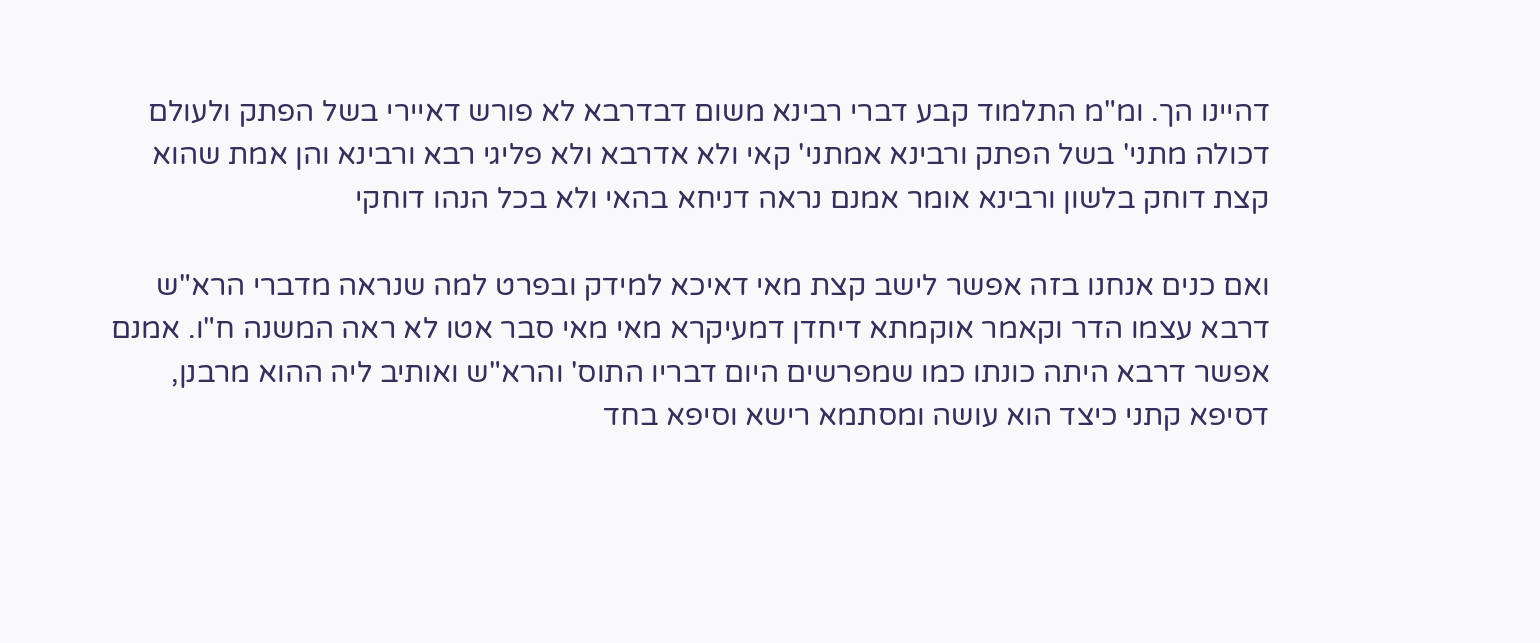דהיינו הך. ומ"מ התלמוד קבע דברי רבינא משום דבדרבא לא פורש דאיירי בשל הפתק ולעולם דכולה מתני' בשל הפתק ורבינא אמתני' קאי ולא אדרבא ולא פליגי רבא ורבינא והן אמת שהוא קצת דוחק בלשון ורבינא אומר אמנם נראה דניחא בהאי ולא בכל הנהו דוחקי

ואם כנים אנחנו בזה אפשר לישב קצת מאי דאיכא למידק ובפרט למה שנראה מדברי הרא"ש דרבא עצמו הדר וקאמר אוקמתא דיחדן דמעיקרא מאי מאי סבר אטו לא ראה המשנה ח"ו. אמנם אפשר דרבא היתה כונתו כמו שמפרשים היום דבריו התוס' והרא"ש ואותיב ליה ההוא מרבנן, דסיפא קתני כיצד הוא עושה ומסתמא רישא וסיפא בחד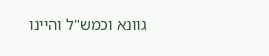גוונא וכמש"ל והיינו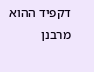דקפיד ההוא מרבנן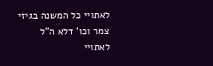לאתויי כל המשנה בגיזי צמר וכו' דלא ה"ל לאתויי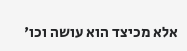אלא מכיצד הוא עושה וכו'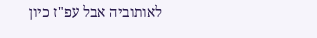לאותוביה אבל עפ"ז כיון